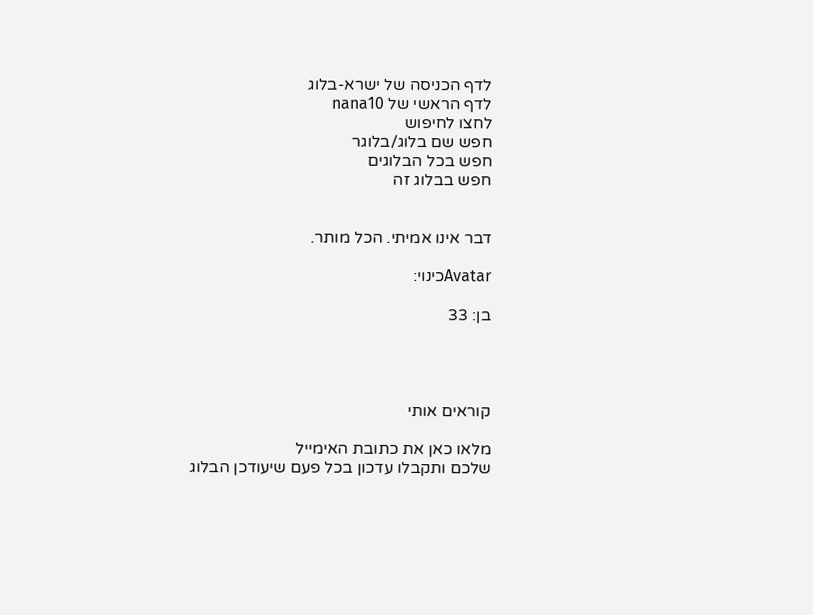לדף הכניסה של ישרא-בלוג
לדף הראשי של nana10
לחצו לחיפוש
חפש שם בלוג/בלוגר
חפש בכל הבלוגים
חפש בבלוג זה


דבר אינו אמיתי. הכל מותר.

Avatarכינוי:

בן: 33




קוראים אותי

מלאו כאן את כתובת האימייל
שלכם ותקבלו עדכון בכל פעם שיעודכן הבלוג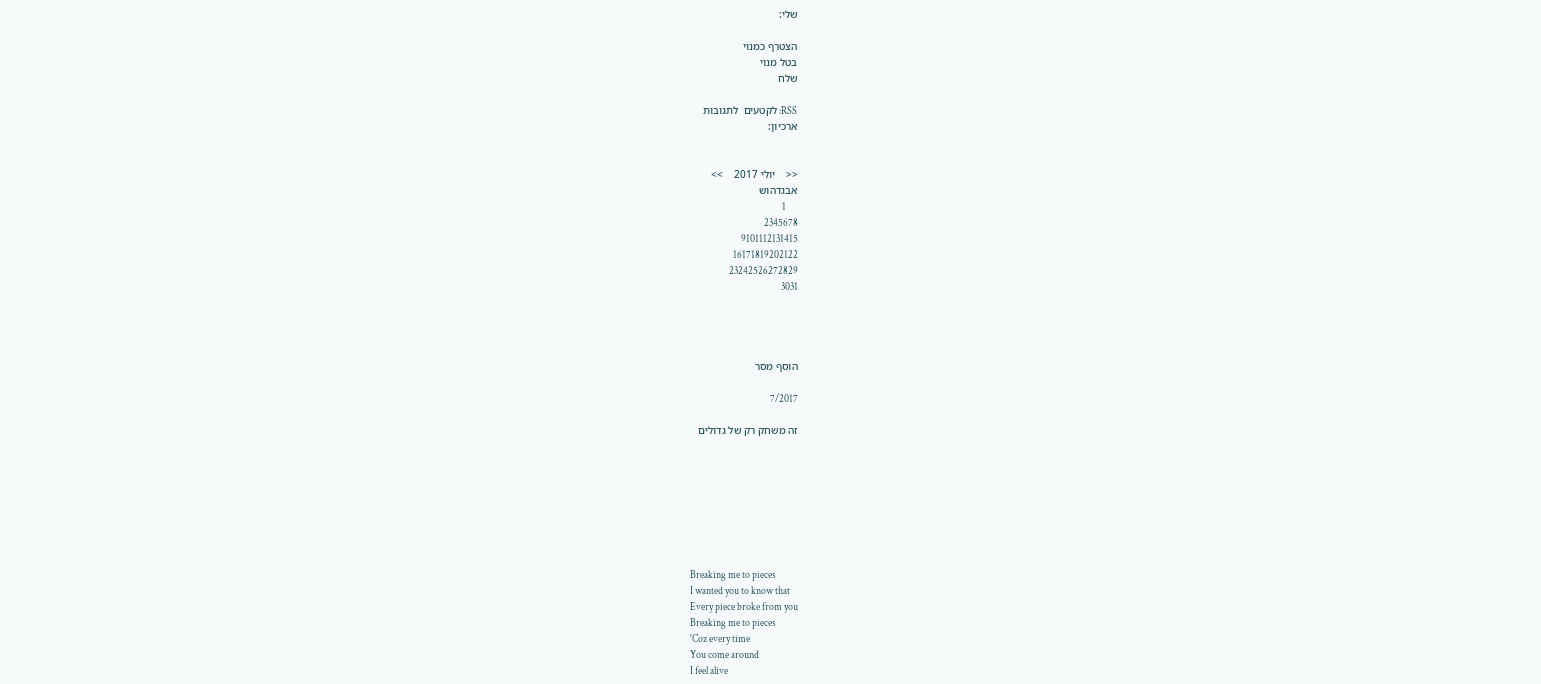שלי:

הצטרף כמנוי
בטל מנוי
שלח

RSS: לקטעים  לתגובות
ארכיון:


<<    יולי 2017    >>
אבגדהוש
      1
2345678
9101112131415
16171819202122
23242526272829
3031




הוסף מסר

7/2017

זה משחק רק של גדולים








Breaking me to pieces
I wanted you to know that
Every piece broke from you
Breaking me to pieces
'Coz every time
You come around
I feel alive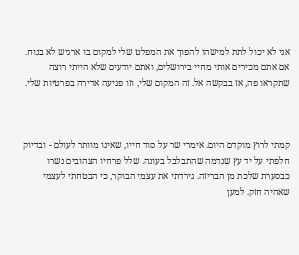אני לא יכול לתת למישהו להפוך את המפלט שלי למקום בו ארגיש לא בנוח. אם אתם מכירים אותי מחיי בירושלים, ואתם יודעים שלא הייתי רוצה שתקראו פה, אז בבקשה אל. זה המקום שלי, וזו פגיעה אדירה בפרטיות שלי.



קמתי לרוץ מוקדם היום. אימרי שר על סוד חייו, שאינו מוותר לעולם - ובדיוק חלפתי על יד עץ שנדמה שהתבלבל בעונה. שלל פרחיו הצהובים נשרו כבסערת שלכת מן הבריזה. גירדתי את עצמי הבוקר, כי הבטחתי לעצמי שאהיה חזק. למען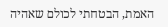האמת, הבטחתי לכולם שאהיה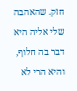חזק. שהאהבה שלי אליה היא דבר בה חלוף, והיא הרי לא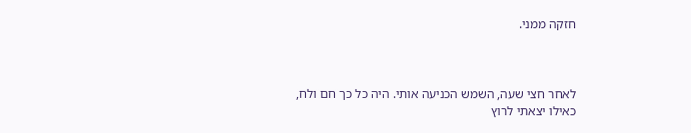חזקה ממני.



לאחר חצי שעה, השמש הכניעה אותי. היה כל כך חם ולח, כאילו יצאתי לרוץ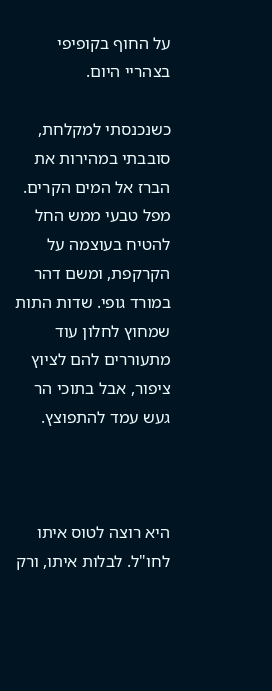על החוף בקופיפי בצהריי היום.

כשנכנסתי למקלחת, סובבתי במהירות את הברז אל המים הקרים. מפל טבעי ממש החל להטיח בעוצמה על הקרקפת, ומשם דהר במורד גופי. שדות התות שמחוץ לחלון עוד מתעוררים להם לציוץ ציפור, אבל בתוכי הר געש עמד להתפוצץ.



היא רוצה לטוס איתו לחו"ל. לבלות איתו, ורק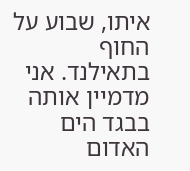איתו, שבוע על החוף בתאילנד. אני מדמיין אותה בבגד הים האדום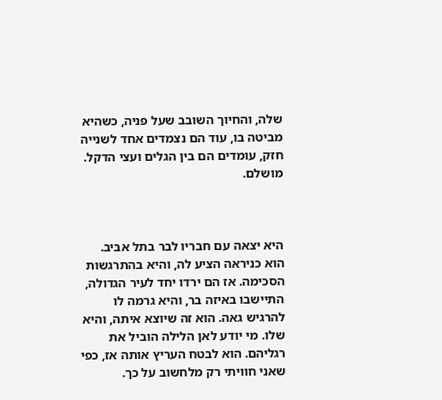שלה, והחיוך השובב שעל פניה, כשהיא מביטה בו, עוד הם נצמדים אחד לשנייה חזק, עומדים הם בין הגלים ועצי הדקל. מושלם.



היא יצאה עם חבריו לבר בתל אביב. הוא כניראה הציע לה, והיא בהתרגשות הסכימה. אז הם ירדו יחד לעיר הגדולה, התיישבו באיזה בר, והיא גרמה לו להרגיש גאה. הוא זה שיוצא איתה, והיא שלו. מי יודע לאן הלילה הוביל את רגליהם. הוא לבטח העריץ אותה אז, כפי שאני חוויתי רק מלחשוב על כך.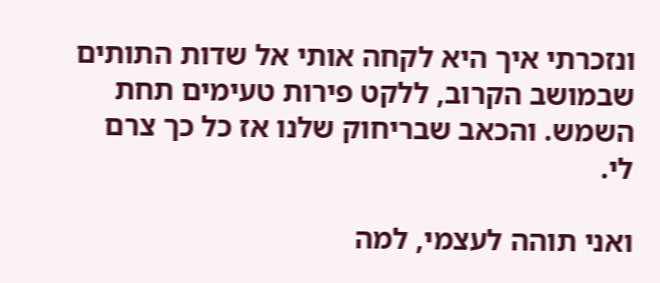ונזכרתי איך היא לקחה אותי אל שדות התותים שבמושב הקרוב, ללקט פירות טעימים תחת השמש. והכאב שבריחוק שלנו אז כל כך צרם לי.

ואני תוהה לעצמי, למה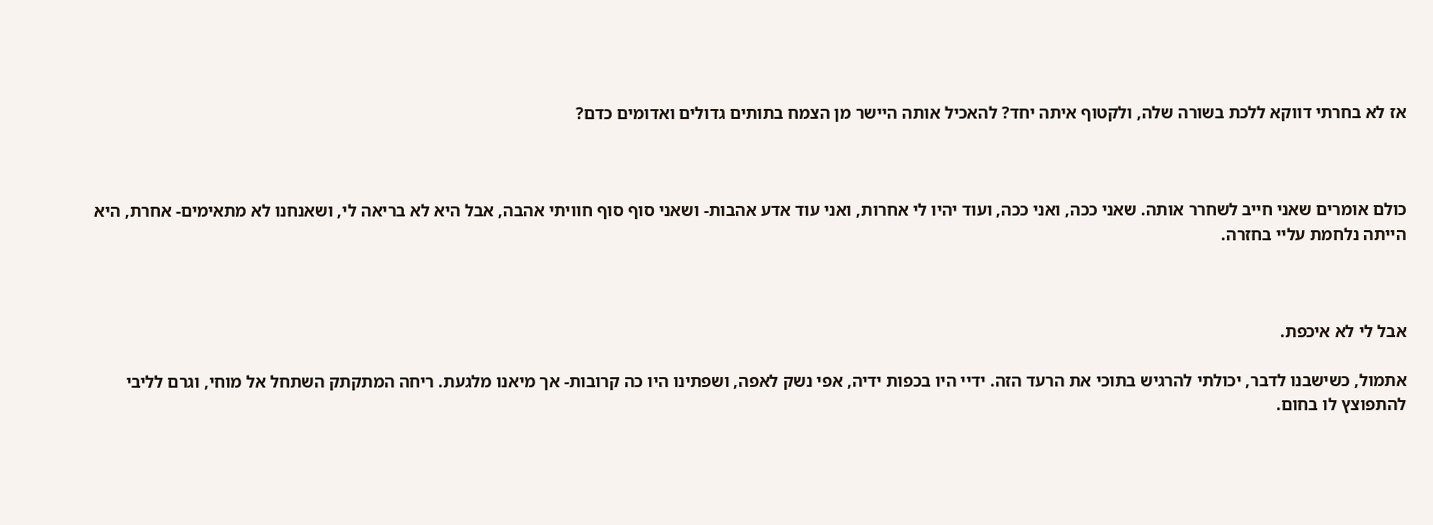אז לא בחרתי דווקא ללכת בשורה שלה, ולקטוף איתה יחד? להאכיל אותה היישר מן הצמח בתותים גדולים ואדומים כדם?



כולם אומרים שאני חייב לשחרר אותה. שאני ככה, ואני ככה, ועוד יהיו לי אחרות, ואני עוד אדע אהבות- ושאני סוף סוף חוויתי אהבה, אבל היא לא בריאה לי, ושאנחנו לא מתאימים- אחרת, היא הייתה נלחמת עליי בחזרה.



אבל לי לא איכפת.

אתמול, כשישבנו לדבר, יכולתי להרגיש בתוכי את הרעד הזה. ידיי היו בכפות ידיה, אפי נשק לאפה, ושפתינו היו כה קרובות- אך מיאנו מלגעת. ריחה המתקתק השתחל אל מוחי, וגרם לליבי להתפוצץ לו בחום.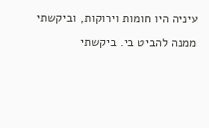עיניה היו חומות וירוקות, וביקשתי ממנה להביט בי. ביקשתי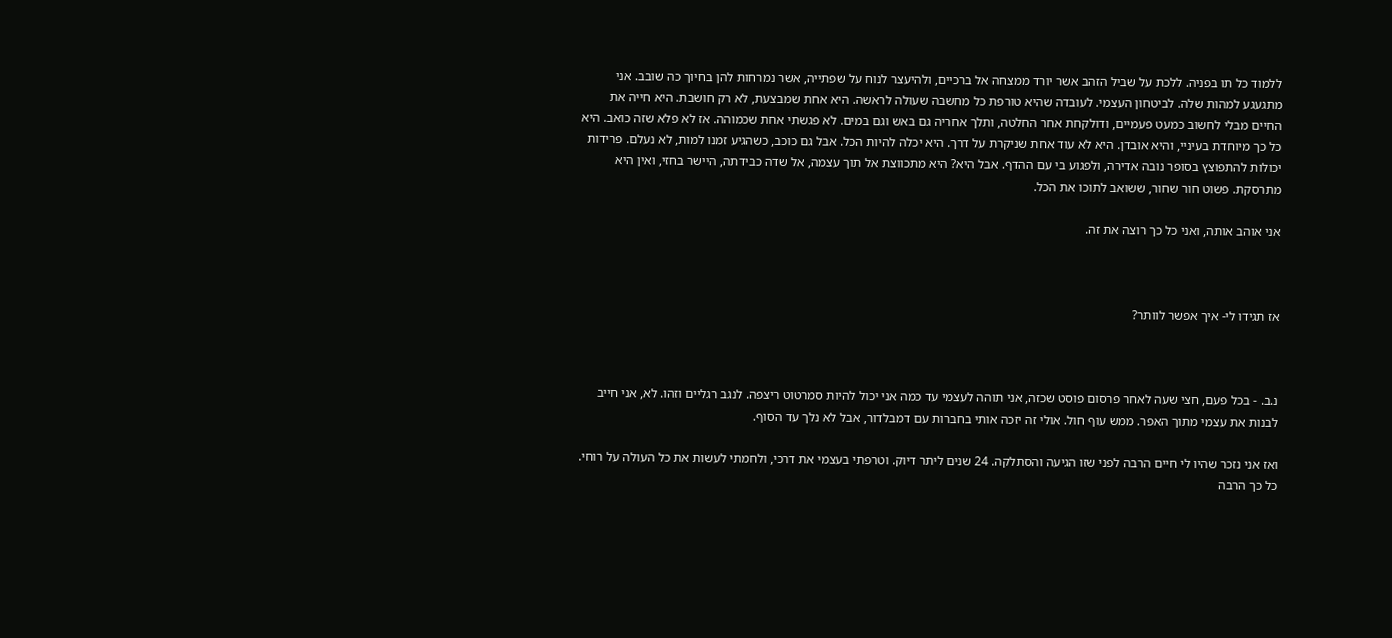ללמוד כל תו בפניה. ללכת על שביל הזהב אשר יורד ממצחה אל ברכיים, ולהיעצר לנוח על שפתייה, אשר נמרחות להן בחיוך כה שובב. אני מתגעגע למהות שלה. לביטחון העצמי. לעובדה שהיא טורפת כל מחשבה שעולה לראשה. היא אחת שמבצעת, לא רק חושבת. היא חייה את החיים מבלי לחשוב כמעט פעמיים, ודולקחת אחר החלטה, ותלך אחריה גם באש וגם במים. לא פגשתי אחת שכמוהה. אז לא פלא שזה כואב. היא כל כך מיוחדת בעיניי, והיא אובדן. היא לא עוד אחת שניקרת על דרך. היא יכלה להיות הכל. אבל גם כוכב, כשהגיע זמנו למות, לא נעלם. פרידות יכולות להתפוצץ בסופר נובה אדירה, ולפגוע בי עם ההדף. אבל היא? היא מתכווצת אל תוך עצמה, אל שדה כבידתה, היישר בחזי, ואין היא מתרסקת. פשוט חור שחור, ששואב לתוכו את הכל.

אני אוהב אותה, ואני כל כך רוצה את זה.



אז תגידו לי- איך אפשר לוותר?



נ.ב. - בכל פעם, חצי שעה לאחר פרסום פוסט שכזה, אני תוהה לעצמי עד כמה אני יכול להיות סמרטוט ריצפה. לנגב רגליים וזהו. לא, אני חייב לבנות את עצמי מתוך האפר. ממש עוף חול. אולי זה יזכה אותי בחברות עם דמבלדור, אבל לא נלך עד הסוף.

ואז אני נזכר שהיו לי חיים הרבה לפני שזו הגיעה והסתלקה. 24 שנים ליתר דיוק. וטרפתי בעצמי את דרכי, ולחמתי לעשות את כל העולה על רוחי. כל כך הרבה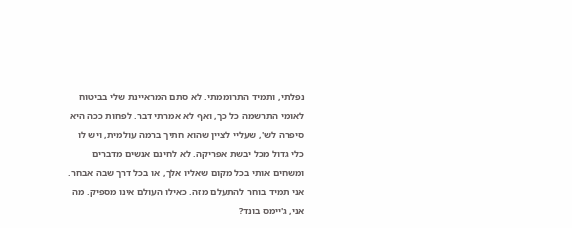נפלתי, ותמיד התרוממתי. לא סתם המראיינת שלי בביטוח לאומי התרשמה כל כך, ואף לא אמרתי דבר. לפחות ככה היא סיפרה לש', שעליי לציין שהוא חתיך ברמה עולמית, ויש לו כלי גדול מכל יבשת אפריקה. לא לחינם אנשים מדברים ומשחים אותי בכל מקום שאליו אלך, או בכל דרך שבה אבחר. אני תמיד בוחר להתעלם מזה. כאילו העולם אינו מספיק. מה אני, ג'יימס בונד?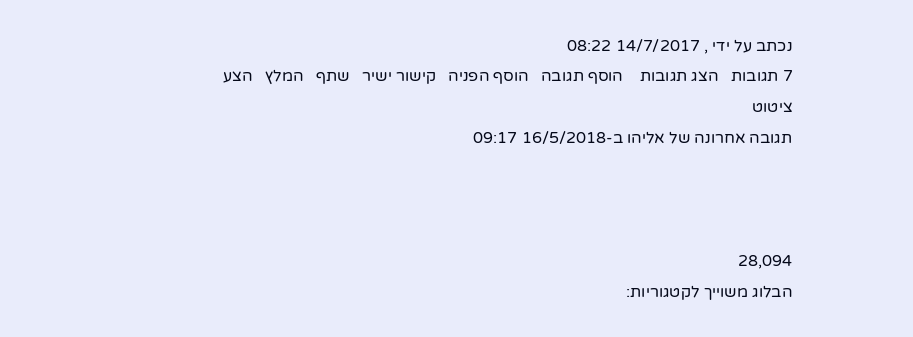נכתב על ידי , 14/7/2017 08:22
7 תגובות   הצג תגובות    הוסף תגובה   הוסף הפניה   קישור ישיר   שתף   המלץ   הצע ציטוט
תגובה אחרונה של אליהו ב-16/5/2018 09:17



28,094
הבלוג משוייך לקטגוריות: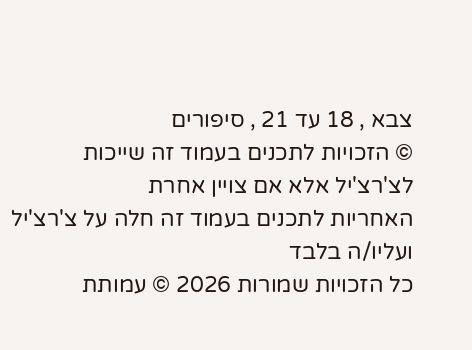צבא , 18 עד 21 , סיפורים
© הזכויות לתכנים בעמוד זה שייכות לצ'רצ'יל אלא אם צויין אחרת
האחריות לתכנים בעמוד זה חלה על צ'רצ'יל ועליו/ה בלבד
כל הזכויות שמורות 2026 © עמותת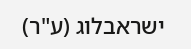ישראבלוג (ע"ר)